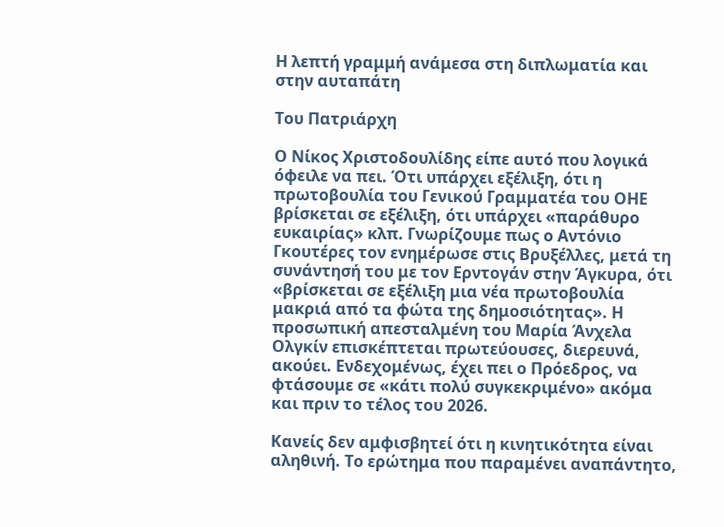Η λεπτή γραμμή ανάμεσα στη διπλωματία και στην αυταπάτη

Του Πατριάρχη

Ο Νίκος Χριστοδουλίδης είπε αυτό που λογικά όφειλε να πει. Ότι υπάρχει εξέλιξη, ότι η πρωτοβουλία του Γενικού Γραμματέα του ΟΗΕ βρίσκεται σε εξέλιξη, ότι υπάρχει «παράθυρο ευκαιρίας» κλπ. Γνωρίζουμε πως ο Αντόνιο Γκουτέρες τον ενημέρωσε στις Βρυξέλλες, μετά τη συνάντησή του με τον Ερντογάν στην Άγκυρα, ότι «βρίσκεται σε εξέλιξη μια νέα πρωτοβουλία μακριά από τα φώτα της δημοσιότητας». Η προσωπική απεσταλμένη του Μαρία Άνχελα Ολγκίν επισκέπτεται πρωτεύουσες, διερευνά, ακούει. Ενδεχομένως, έχει πει ο Πρόεδρος, να φτάσουμε σε «κάτι πολύ συγκεκριμένο» ακόμα και πριν το τέλος του 2026.

Κανείς δεν αμφισβητεί ότι η κινητικότητα είναι αληθινή. Το ερώτημα που παραμένει αναπάντητο,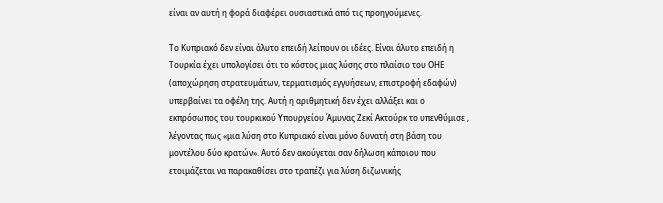είναι αν αυτή η φορά διαφέρει ουσιαστικά από τις προηγούμενες.

Το Κυπριακό δεν είναι άλυτο επειδή λείπουν οι ιδέες. Είναι άλυτο επειδή η Τουρκία έχει υπολογίσει ότι το κόστος μιας λύσης στο πλαίσιο του ΟΗΕ (αποχώρηση στρατευμάτων, τερματισμός εγγυήσεων, επιστροφή εδαφών) υπερβαίνει τα οφέλη της. Αυτή η αριθμητική δεν έχει αλλάξει και ο εκπρόσωπος του τουρκικού Υπουργείου Άμυνας Ζεκί Ακτούρκ το υπενθύμισε , λέγοντας πως «μια λύση στο Κυπριακό είναι μόνο δυνατή στη βάση του μοντέλου δύο κρατών». Αυτό δεν ακούγεται σαν δήλωση κάποιου που ετοιμάζεται να παρακαθίσει στο τραπέζι για λύση διζωνικής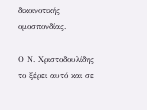δικοινοτικής ομοσπονδίας.

Ο Ν. Χριστοδουλίδης το ξέρει αυτό και σε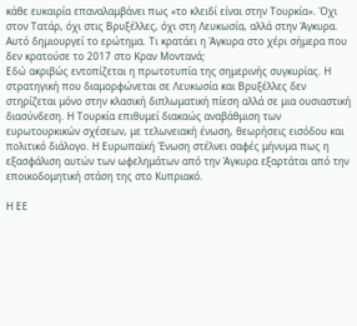κάθε ευκαιρία επαναλαμβάνει πως «το κλειδί είναι στην Τουρκία». Όχι στον Τατάρ, όχι στις Βρυξέλλες, όχι στη Λευκωσία, αλλά στην Άγκυρα. Αυτό δημιουργεί το ερώτημα. Τι κρατάει η Άγκυρα στο χέρι σήμερα που δεν κρατούσε το 2017 στο Κραν Μοντανά;
Εδώ ακριβώς εντοπίζεται η πρωτοτυπία της σημερινής συγκυρίας. Η στρατηγική που διαμορφώνεται σε Λευκωσία και Βρυξέλλες δεν στηρίζεται μόνο στην κλασική διπλωματική πίεση αλλά σε μια ουσιαστική διασύνδεση. Η Τουρκία επιθυμεί διακαώς αναβάθμιση των ευρωτουρκικών σχέσεων, με τελωνειακή ένωση, θεωρήσεις εισόδου και πολιτικό διάλογο. Η Ευρωπαϊκή Ένωση στέλνει σαφές μήνυμα πως η εξασφάλιση αυτών των ωφελημάτων από την Άγκυρα εξαρτάται από την εποικοδομητική στάση της στο Κυπριακό.

Η ΕΕ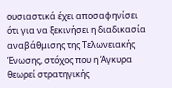ουσιαστικά έχει αποσαφηνίσει ότι για να ξεκινήσει η διαδικασία αναβάθμισης της Τελωνειακής Ένωσης, στόχος που η Άγκυρα θεωρεί στρατηγικής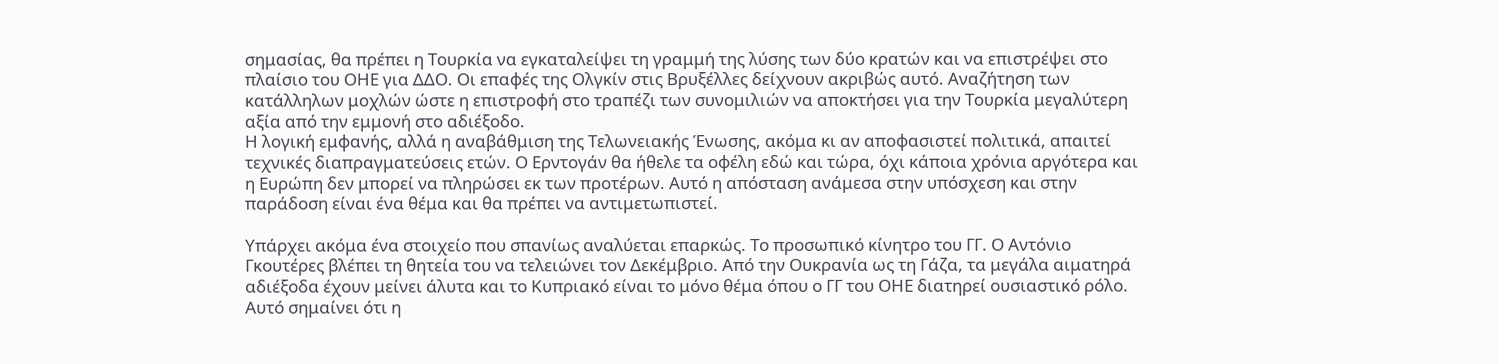σημασίας, θα πρέπει η Τουρκία να εγκαταλείψει τη γραμμή της λύσης των δύο κρατών και να επιστρέψει στο πλαίσιο του ΟΗΕ για ΔΔΟ. Οι επαφές της Ολγκίν στις Βρυξέλλες δείχνουν ακριβώς αυτό. Αναζήτηση των κατάλληλων μοχλών ώστε η επιστροφή στο τραπέζι των συνομιλιών να αποκτήσει για την Τουρκία μεγαλύτερη αξία από την εμμονή στο αδιέξοδο.
Η λογική εμφανής, αλλά η αναβάθμιση της Τελωνειακής Ένωσης, ακόμα κι αν αποφασιστεί πολιτικά, απαιτεί τεχνικές διαπραγματεύσεις ετών. Ο Ερντογάν θα ήθελε τα οφέλη εδώ και τώρα, όχι κάποια χρόνια αργότερα και η Ευρώπη δεν μπορεί να πληρώσει εκ των προτέρων. Αυτό η απόσταση ανάμεσα στην υπόσχεση και στην παράδοση είναι ένα θέμα και θα πρέπει να αντιμετωπιστεί.

Υπάρχει ακόμα ένα στοιχείο που σπανίως αναλύεται επαρκώς. Το προσωπικό κίνητρο του ΓΓ. Ο Αντόνιο Γκουτέρες βλέπει τη θητεία του να τελειώνει τον Δεκέμβριο. Από την Ουκρανία ως τη Γάζα, τα μεγάλα αιματηρά αδιέξοδα έχουν μείνει άλυτα και το Κυπριακό είναι το μόνο θέμα όπου ο ΓΓ του ΟΗΕ διατηρεί ουσιαστικό ρόλο. Αυτό σημαίνει ότι η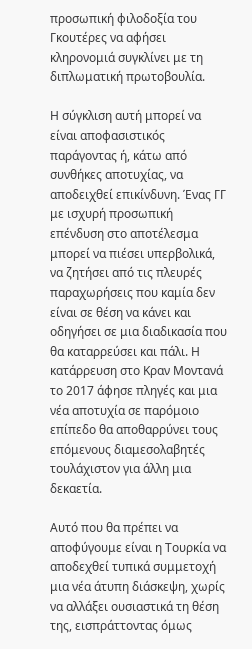προσωπική φιλοδοξία του Γκουτέρες να αφήσει κληρονομιά συγκλίνει με τη διπλωματική πρωτοβουλία.

Η σύγκλιση αυτή μπορεί να είναι αποφασιστικός παράγοντας ή, κάτω από συνθήκες αποτυχίας, να αποδειχθεί επικίνδυνη. Ένας ΓΓ με ισχυρή προσωπική επένδυση στο αποτέλεσμα μπορεί να πιέσει υπερβολικά, να ζητήσει από τις πλευρές παραχωρήσεις που καμία δεν είναι σε θέση να κάνει και οδηγήσει σε μια διαδικασία που θα καταρρεύσει και πάλι. Η κατάρρευση στο Κραν Μοντανά το 2017 άφησε πληγές και μια νέα αποτυχία σε παρόμοιο επίπεδο θα αποθαρρύνει τους επόμενους διαμεσολαβητές τουλάχιστον για άλλη μια δεκαετία.

Αυτό που θα πρέπει να αποφύγουμε είναι η Τουρκία να αποδεχθεί τυπικά συμμετοχή μια νέα άτυπη διάσκεψη, χωρίς να αλλάξει ουσιαστικά τη θέση της, εισπράττοντας όμως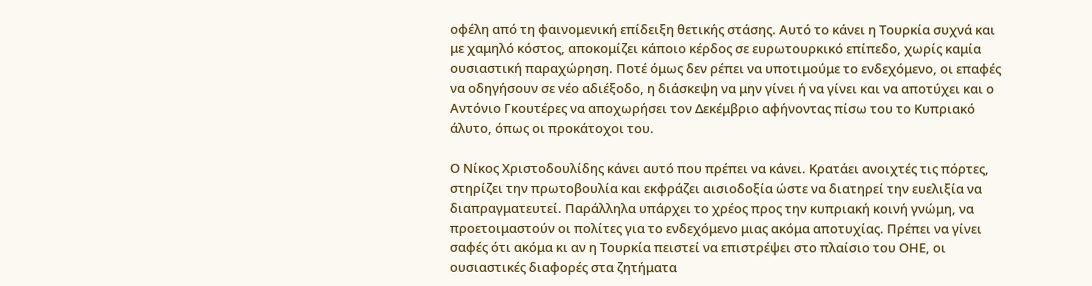οφέλη από τη φαινομενική επίδειξη θετικής στάσης. Αυτό το κάνει η Τουρκία συχνά και με χαμηλό κόστος, αποκομίζει κάποιο κέρδος σε ευρωτουρκικό επίπεδο, χωρίς καμία ουσιαστική παραχώρηση. Ποτέ όμως δεν ρέπει να υποτιμούμε το ενδεχόμενο, οι επαφές να οδηγήσουν σε νέο αδιέξοδο, η διάσκεψη να μην γίνει ή να γίνει και να αποτύχει και ο Αντόνιο Γκουτέρες να αποχωρήσει τον Δεκέμβριο αφήνοντας πίσω του το Κυπριακό άλυτο, όπως οι προκάτοχοι του.

Ο Νίκος Χριστοδουλίδης κάνει αυτό που πρέπει να κάνει. Κρατάει ανοιχτές τις πόρτες, στηρίζει την πρωτοβουλία και εκφράζει αισιοδοξία ώστε να διατηρεί την ευελιξία να διαπραγματευτεί. Παράλληλα υπάρχει το χρέος προς την κυπριακή κοινή γνώμη, να προετοιμαστούν οι πολίτες για το ενδεχόμενο μιας ακόμα αποτυχίας. Πρέπει να γίνει σαφές ότι ακόμα κι αν η Τουρκία πειστεί να επιστρέψει στο πλαίσιο του ΟΗΕ, οι ουσιαστικές διαφορές στα ζητήματα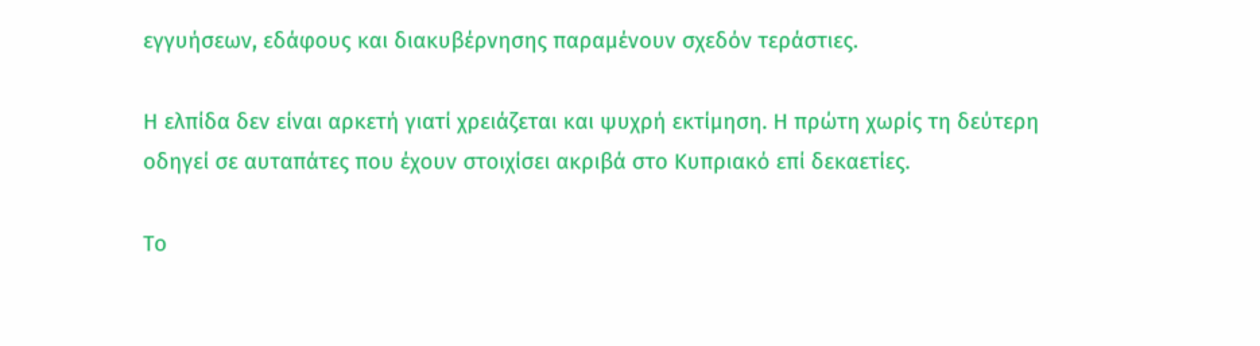εγγυήσεων, εδάφους και διακυβέρνησης παραμένουν σχεδόν τεράστιες.

Η ελπίδα δεν είναι αρκετή γιατί χρειάζεται και ψυχρή εκτίμηση. Η πρώτη χωρίς τη δεύτερη οδηγεί σε αυταπάτες που έχουν στοιχίσει ακριβά στο Κυπριακό επί δεκαετίες.

Το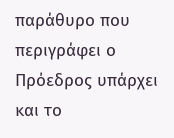παράθυρο που περιγράφει ο Πρόεδρος υπάρχει και το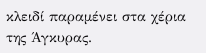κλειδί παραμένει στα χέρια της Άγκυρας.